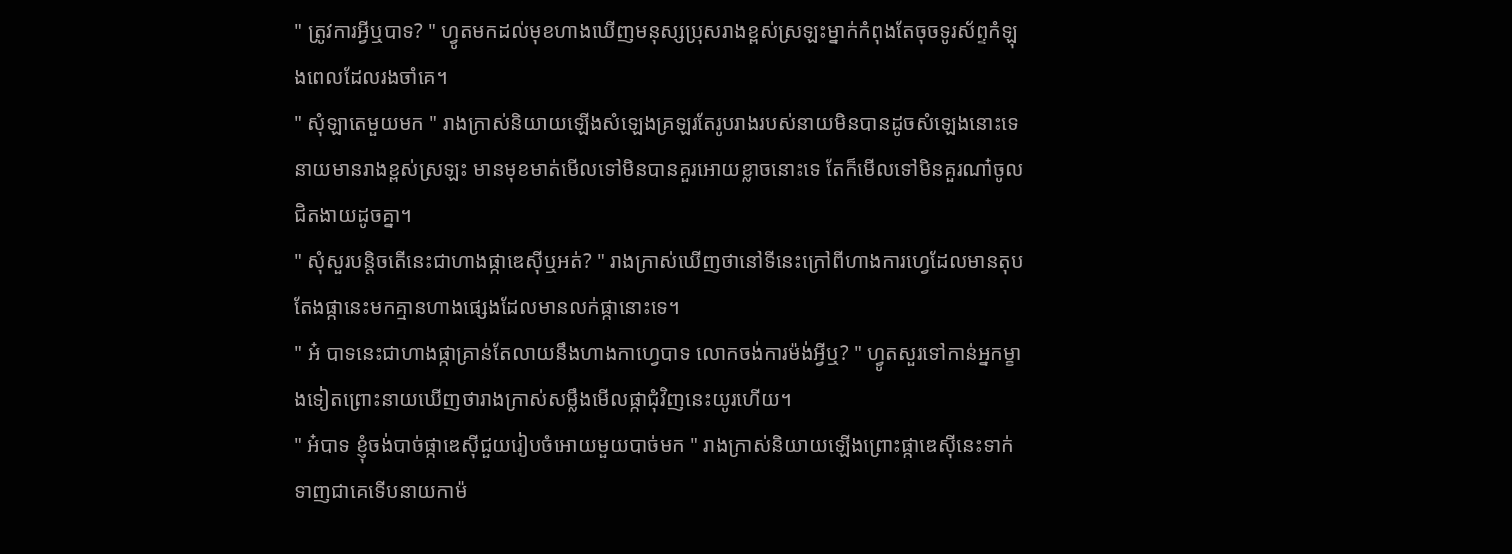" ត្រូវការអ្វីឬបាទ? " ហ្វូតមកដល់មុខហាងឃើញមនុស្សប្រុសរាងខ្ពស់ស្រឡះម្នាក់កំពុងតែចុចទូរស័ព្ទកំឡុងពេលដែលរងចាំគេ។
" សុំឡាតេមួយមក " រាងក្រាស់និយាយឡើងសំឡេងគ្រឡរតែរូបរាងរបស់នាយមិនបានដូចសំឡេងនោះទេ នាយមានរាងខ្ពស់ស្រឡះ មានមុខមាត់មើលទៅមិនបានគួរអោយខ្លាចនោះទេ តែក៏មើលទៅមិនគួរណា៎ចូលជិតងាយដូចគ្នា។
" សុំសួរបន្តិចតើនេះជាហាងផ្កាឌេស៊ីឬអត់? " រាងក្រាស់ឃើញថានៅទីនេះក្រៅពីហាងការហ្វេដែលមានតុបតែងផ្កានេះមកគ្មានហាងផ្សេងដែលមានលក់ផ្កានោះទេ។
" អ៎ បាទនេះជាហាងផ្កាគ្រាន់តែលាយនឹងហាងកាហ្វេបាទ លោកចង់ការម៉ង់អ្វីឬ? " ហ្វូតសួរទៅកាន់អ្នកម្ខាងទៀតព្រោះនាយឃើញថារាងក្រាស់សម្លឹងមើលផ្កាជុំវិញនេះយូរហើយ។
" អ៎បាទ ខ្ញុំចង់បាច់ផ្កាឌេស៊ីជួយរៀបចំអោយមួយបាច់មក " រាងក្រាស់និយាយឡើងព្រោះផ្កាឌេស៊ីនេះទាក់ទាញជាគេទើបនាយកាម៉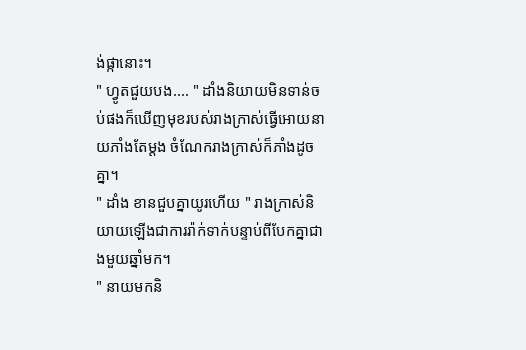ង់ផ្កានោះ។
" ហ្វូតជួយបង.... " ដាំងនិយាយមិនទាន់ចប់ផងក៏ឃើញមុខរបស់រាងក្រាស់ធ្វើអោយនាយភាំងតែម្ដង ចំណែករាងក្រាស់ក៏ភាំងដូចគ្នា។
" ដាំង ខានជួបគ្នាយូរហើយ " រាងក្រាស់និយាយឡើងជាការរ៉ាក់ទាក់បន្ទាប់ពីបែកគ្នាជាងមួយឆ្នាំមក។
" នាយមកនិ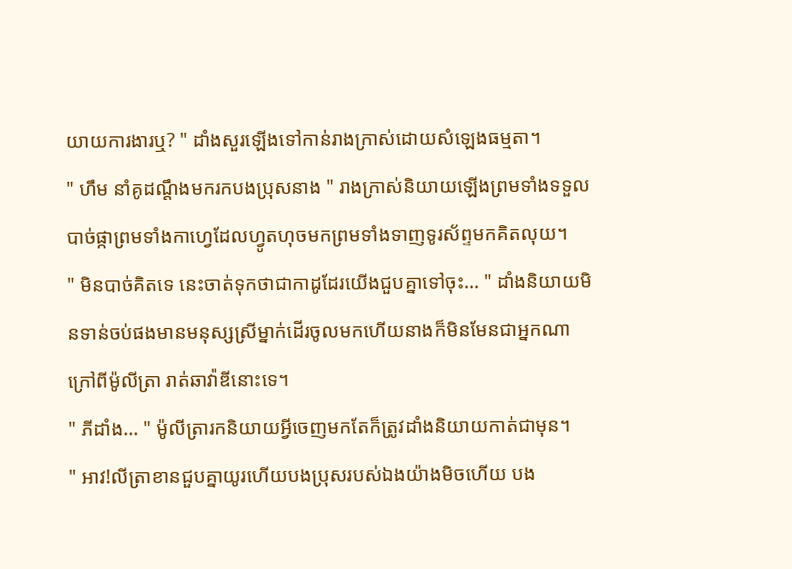យាយការងារឬ? " ដាំងសួរឡើងទៅកាន់រាងក្រាស់ដោយសំឡេងធម្មតា។
" ហឹម នាំគូដណ្ដឹងមករកបងប្រុសនាង " រាងក្រាស់និយាយឡើងព្រមទាំងទទួលបាច់ផ្កាព្រមទាំងកាហ្វេដែលហ្វូតហុចមកព្រមទាំងទាញទូរស័ព្ទមកគិតលុយ។
" មិនបាច់គិតទេ នេះចាត់ទុកថាជាកាដូដែរយើងជួបគ្នាទៅចុះ... " ដាំងនិយាយមិនទាន់ចប់ផងមានមនុស្សស្រីម្នាក់ដើរចូលមកហើយនាងក៏មិនមែនជាអ្នកណា ក្រៅពីម៉ូលីត្រា រាត់ឆាវ៉ាឌីនោះទេ។
" ភីដាំង... " ម៉ូលីត្រារកនិយាយអ្វីចេញមកតែក៏ត្រូវដាំងនិយាយកាត់ជាមុន។
" អាវ!លីត្រាខានជួបគ្នាយូរហើយបងប្រុសរបស់ឯងយ៉ាងមិចហើយ បង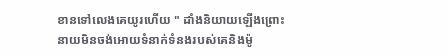ខានទៅលេងគេយូរហើយ " ដាំងនិយាយឡើងព្រោះនាយមិនចង់អោយទំនាក់ទំនងរបស់គេនិងម៉ូ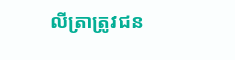លីត្រាត្រូវជន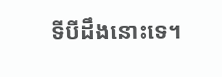ទីបីដឹងនោះទេ។